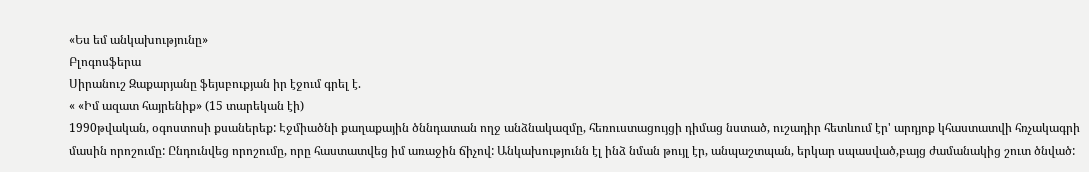«Ես եմ անկախությունը»
Բլոգոսֆերա
Սիրանուշ Զաքարյանը ֆեյսբուքյան իր էջում գրել է.
« «Իմ ազատ հայրենիք» (15 տարեկան էի)
1990թվական, օգոստոսի քսաներեք: Էջմիածնի քաղաքային ծննդատան ողջ անձնակազմը, հեռուստացույցի դիմաց նստած, ուշադիր հետևում էր' արդյոք կհաստատվի հռչակագրի մասին որոշումը: Ընդունվեց որոշումը, որը հաստատվեց իմ առաջին ճիչով: Անկախությունն էլ ինձ նման թույլ էր, անպաշտպան, երկար սպասված,բայց ժամանակից շուտ ծնված: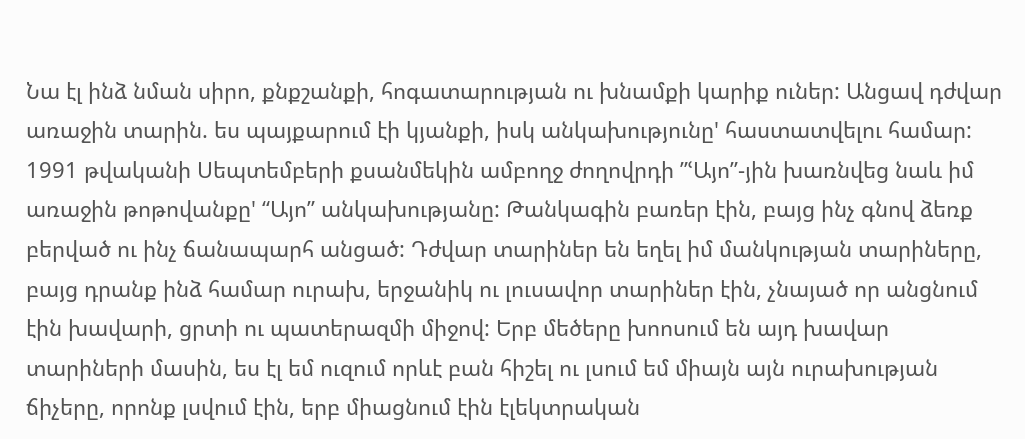Նա էլ ինձ նման սիրո, քնքշանքի, հոգատարության ու խնամքի կարիք ուներ: Անցավ դժվար առաջին տարին. ես պայքարում էի կյանքի, իսկ անկախությունը' հաստատվելու համար: 1991 թվականի Սեպտեմբերի քսանմեկին ամբողջ ժողովրդի ”ՙԱյո”-յին խառնվեց նաև իմ առաջին թոթովանքը' “Այո” անկախությանը: Թանկագին բառեր էին, բայց ինչ գնով ձեռք բերված ու ինչ ճանապարհ անցած: Դժվար տարիներ են եղել իմ մանկության տարիները, բայց դրանք ինձ համար ուրախ, երջանիկ ու լուսավոր տարիներ էին, չնայած որ անցնում էին խավարի, ցրտի ու պատերազմի միջով: Երբ մեծերը խոոսում են այդ խավար տարիների մասին, ես էլ եմ ուզում որևէ բան հիշել ու լսում եմ միայն այն ուրախության ճիչերը, որոնք լսվում էին, երբ միացնում էին էլեկտրական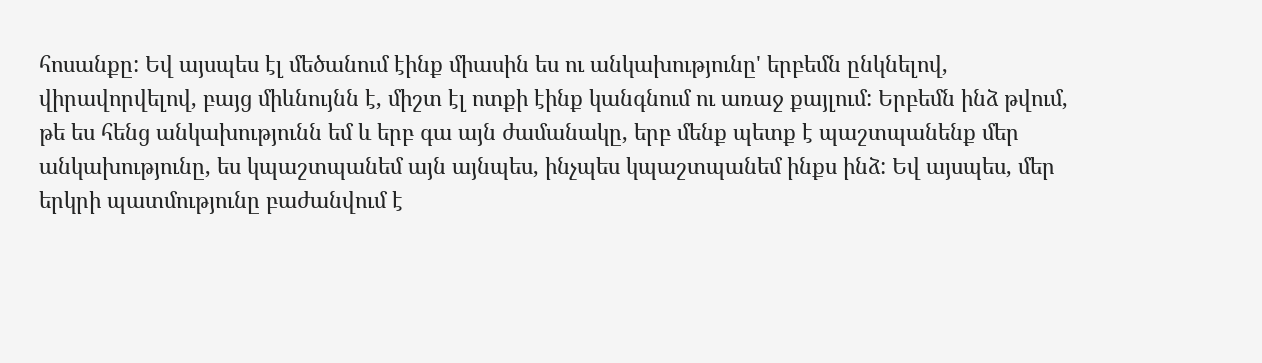հոսանքը: Եվ այսպես էլ մեծանում էինք միասին ես ու անկախությունը' երբեմն ընկնելով, վիրավորվելով, բայց միևնույնն է, միշտ էլ ոտքի էինք կանգնում ու առաջ քայլում: Երբեմն ինձ թվում, թե ես հենց անկախությունն եմ և երբ գա այն ժամանակը, երբ մենք պետք է պաշտպանենք մեր անկախությունը, ես կպաշտպանեմ այն այնպես, ինչպես կպաշտպանեմ ինքս ինձ: Եվ այսպես, մեր երկրի պատմությունը բաժանվում է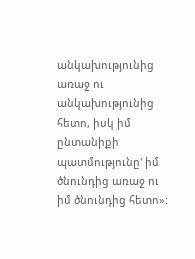անկախությունից առաջ ու անկախությունից հետո, իսկ իմ ընտանիքի պատմությունը' իմ ծնունդից առաջ ու իմ ծնունդից հետո»: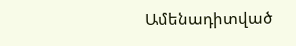Ամենադիտված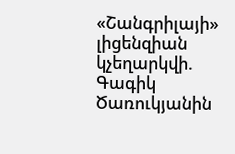«Շանգրիլայի» լիցենզիան կչեղարկվի. Գագիկ Ծառուկյանին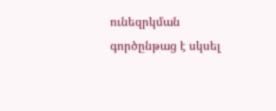ունեզրկման գործընթաց է սկսել